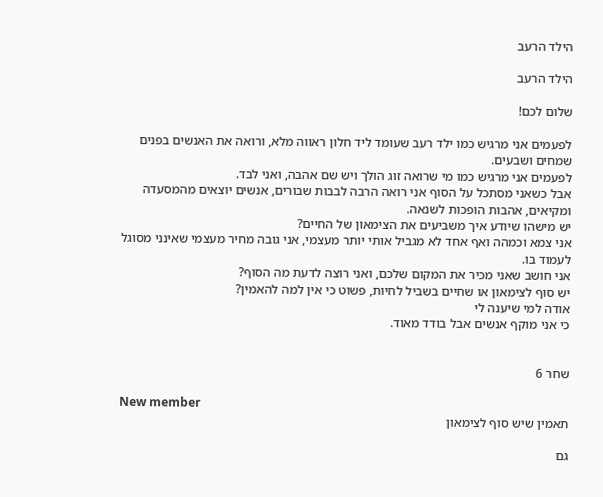הילד הרעב

הילד הרעב

שלום לכם!

לפעמים אני מרגיש כמו ילד רעב שעומד ליד חלון ראווה מלא, ורואה את האנשים בפנים שמחים ושבעים.
לפעמים אני מרגיש כמו מי שרואה זוג הולך ויש שם אהבה, ואני לבד.
אבל כשאני מסתכל על הסוף אני רואה הרבה לבבות שבורים, אנשים יוצאים מהמסעדה ומקיאים, אהבות הופכות לשנאה.
יש מישהו שיודע איך משביעים את הצימאון של החיים?
אני צמא וכמהה ואף אחד לא מגביל אותי יותר מעצמי, אני גובה מחיר מעצמי שאינני מסוגל לעמוד בו.
אני חושב שאני מכיר את המקום שלכם, ואני רוצה לדעת מה הסוף?
יש סוף לצימאון או שחיים בשביל לחיות, פשוט כי אין למה להאמין?
אודה למי שיענה לי
כי אני מוקף אנשים אבל בודד מאוד.


שחר 6

New member
תאמין שיש סוף לצימאון

גם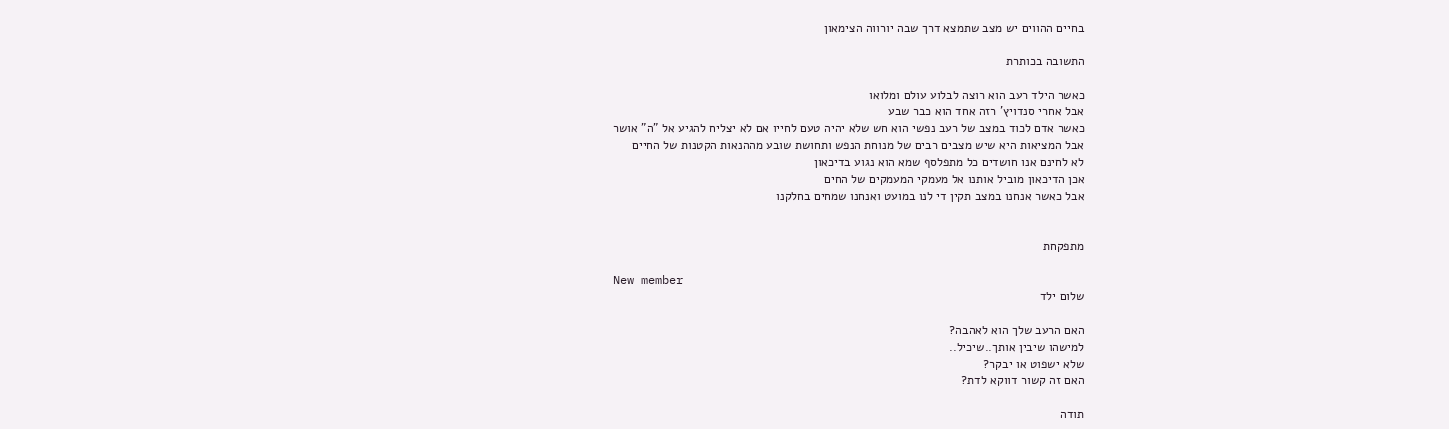בחיים ההווים יש מצב שתמצא דרך שבה יורווה הצימאון

התשובה בכותרת

כאשר הילד רעב הוא רוצה לבלוע עולם ומלואו
אבל אחרי סנדויץ' רזה אחד הוא כבר שבע
כאשר אדם לכוד במצב של רעב נפשי הוא חש שלא יהיה טעם לחייו אם לא יצליח להגיע אל "ה" אושר
אבל המציאות היא שיש מצבים רבים של מנוחת הנפש ותחושת שובע מההנאות הקטנות של החיים
לא לחינם אנו חושדים כל מתפלסף שמא הוא נגוע בדיכאון
אכן הדיכאון מוביל אותנו אל מעמקי המעמקים של החים
אבל כאשר אנחנו במצב תקין די לנו במועט ואנחנו שמחים בחלקנו


מתפקחת

New member
שלום ילד

האם הרעב שלך הוא לאהבה?
למישהו שיבין אותך..שיכיל..
שלא ישפוט או יבקר?
האם זה קשור דווקא לדת?

תודה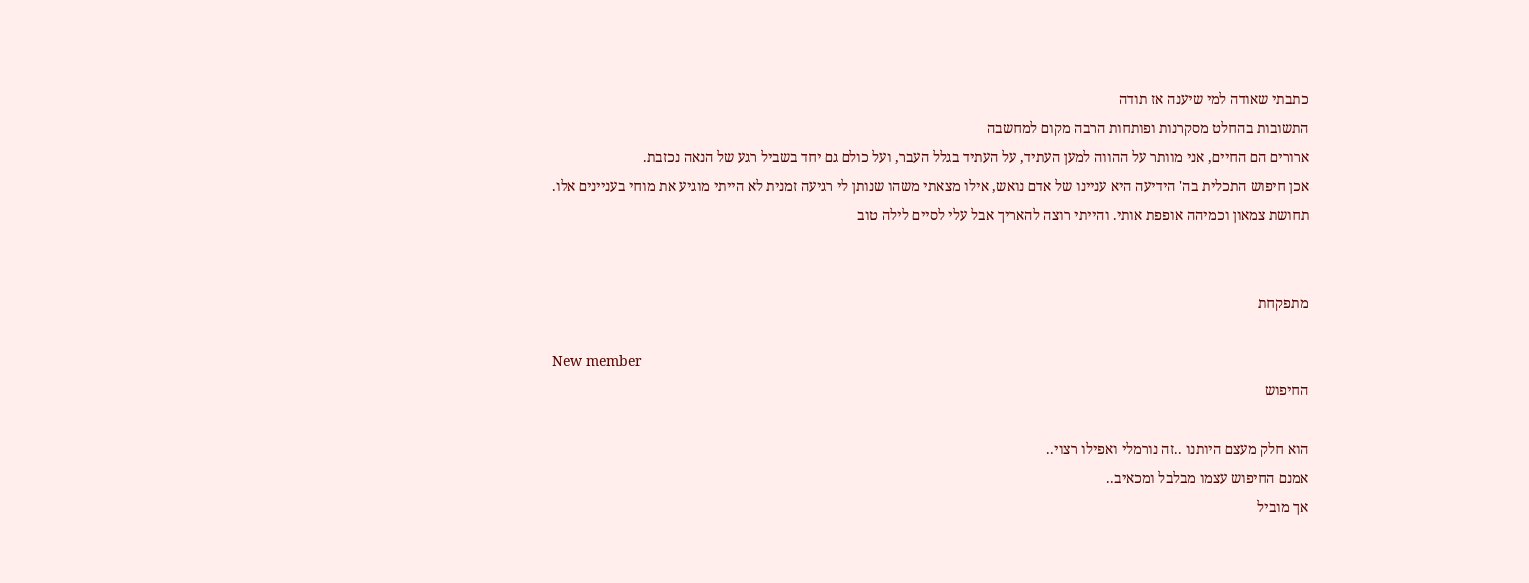כתבתי שאודה למי שיענה אז תודה
התשובות בהחלט מסקרנות ופותחות הרבה מקום למחשבה
ארורים הם החיים, אני מוותר על ההווה למען העתיד, על העתיד בגלל העבר, ועל כולם גם יחד בשביל רגע של הנאה נכזבת.
אכן חיפוש התכלית בה' הידיעה היא עניינו של אדם נואש, אילו מצאתי משהו שנותן לי רגיעה זמנית לא הייתי מוגיע את מוחי בעניינים אלו. תחושת צמאון וכמיהה אופפת אותי. והייתי רוצה להאריך אבל עלי לסיים לילה טוב


מתפקחת

New member
החיפוש

הוא חלק מעצם היותנו ..זה נורמלי ואפילו רצוי..
אמנם החיפוש עצמו מבלבל ומכאיב..
אך מוביל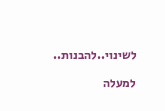לשינוי..להבנות..

למעלה